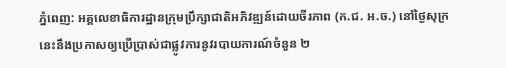ភ្នំពេញ: អគ្គលេខាធិការដ្ឋានក្រុមប្រឹក្សាជាតិអភិវឌ្ឍន៍ដោយចីរភាព (ក.ជ. អ.ច.) នៅថ្ងៃសុក្រនេះនឹងប្រកាសឲ្យប្រើប្រាស់ជាផ្លូវការនូវរបាយការណ៍ចំនួន ២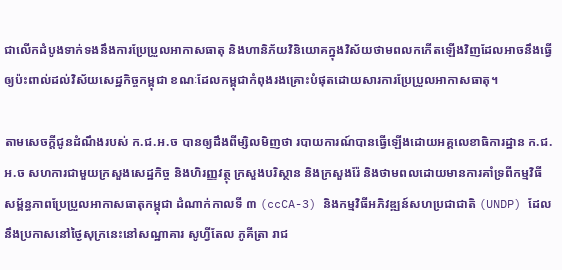ជាលើកដំបូងទាក់ទងនឹងការប្រែប្រួលអាកាសធាតុ និងហានិភ័យវិនិយោគក្នុងវិស័យថាមពលកកើតឡើងវិញដែលអាចនឹងធ្វើឲ្យប៉ះពាល់ដល់វិស័យសេដ្ឋកិច្ចកម្ពុជា ខណៈដែលកម្ពុជាកំពុងរងគ្រោះបំផុតដោយសារការប្រែប្រួលអាកាសធាតុ។

តាមសេចក្ដីជូនដំណឹងរបស់ ក.ជ.អ.ច បានឲ្យដឹងពីម្សិលមិញថា របាយការណ៍បានធ្វើឡើងដោយអគ្គលេខាធិការដ្ឋាន ក.ជ.អ.ច សហការជាមួយក្រសួងសេដ្ឋកិច្ច និងហិរញ្ញវត្ថុ ក្រសួងបរិស្ថាន និងក្រសួងរ៉ែ និងថាមពលដោយមានការគាំទ្រពីកម្មវិធីសម្ព័ន្ធភាពប្រែប្រួលអាកាសធាតុកម្ពុជា ដំណាក់កាលទី ៣ (ccCA-3) និងកម្មវិធីអភិវឌ្ឍន៍សហប្រជាជាតិ (UNDP) ដែលនឹងប្រកាសនៅថ្ងៃសុក្រនេះនៅសណ្ឋាគារ សូហ្វីតែល ភូគីត្រា រាជ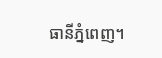ធានីភ្នំពេញ។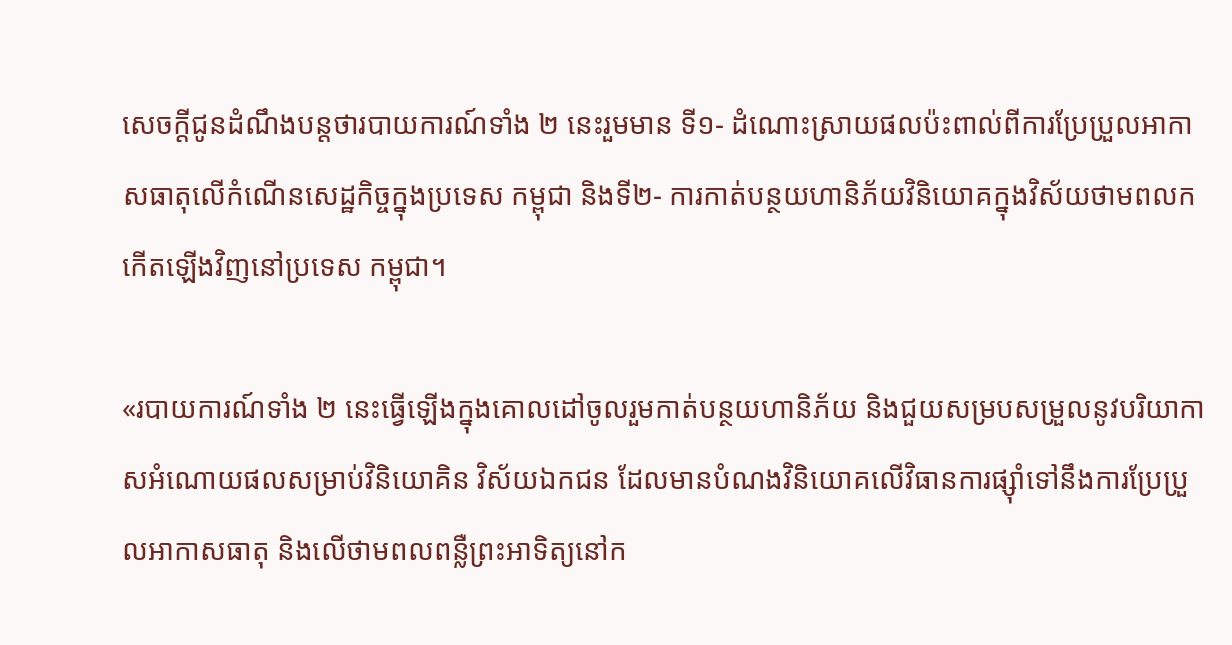សេចក្ដីជូនដំណឹងបន្តថារបាយការណ៍ទាំង ២ នេះរួមមាន ទី១- ដំណោះស្រាយផលប៉ះពាល់ពីការប្រែប្រួលអាកាសធាតុលើកំណើនសេដ្ឋកិច្ចក្នុងប្រទេស កម្ពុជា និងទី២- ការកាត់បន្ថយហានិភ័យវិនិយោគក្នុងវិស័យថាមពលកកើតឡើងវិញនៅប្រទេស កម្ពុជា។

«របាយការណ៍ទាំង ២ នេះធ្វើឡើងក្នុងគោលដៅចូលរួមកាត់បន្ថយហានិភ័យ និងជួយសម្របសម្រួលនូវបរិយាកាសអំណោយផលសម្រាប់វិនិយោគិន វិស័យឯកជន ដែលមានបំណងវិនិយោគលើវិធានការផ្សុំាទៅនឹងការប្រែប្រួលអាកាសធាតុ និងលើថាមពលពន្លឺព្រះអាទិត្យនៅក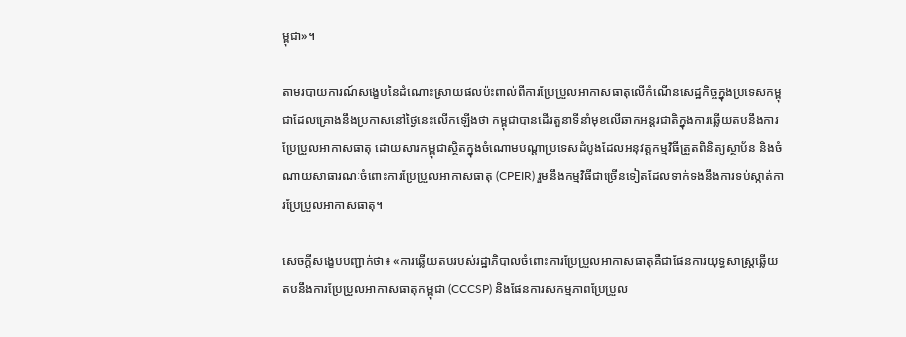ម្ពុជា»។

តាមរបាយការណ៍សង្ខេបនៃដំណោះស្រាយផលប៉ះពាល់ពីការប្រែប្រួលអាកាសធាតុលើកំណើនសេដ្ឋកិច្ចក្នុងប្រទេសកម្ពុជាដែលគ្រោងនឹងប្រកាសនៅថ្ងៃនេះលើកឡើងថា កម្ពុជាបានដើរតួនាទីនាំមុខលើឆាកអន្តរជាតិក្នុងការឆ្លើយតបនឹងការប្រែប្រួលអាកាសធាតុ ដោយសារកម្ពុជាស្ថិតក្នុងចំណោមបណ្តាប្រទេសដំបូងដែលអនុវត្តកម្មវិធីត្រួតពិនិត្យស្ថាប័ន និងចំណាយសាធារណៈចំពោះការប្រែប្រួលអាកាសធាតុ (CPEIR) រួមនឹងកម្មវិធីជាច្រើនទៀតដែលទាក់ទងនឹងការទប់ស្កាត់ការប្រែប្រួលអាកាសធាតុ។

សេចក្តីសង្ខេបបញ្ជាក់ថា៖ «ការឆ្លើយតបរបស់រដ្ឋាភិបាលចំពោះការប្រែប្រួលអាកាសធាតុគឺជាផែនការយុទ្ធសាស្ត្រឆ្លើយតបនឹងការប្រែប្រួលអាកាសធាតុកម្ពុជា (CCCSP) និងផែនការសកម្មភាពប្រែប្រួល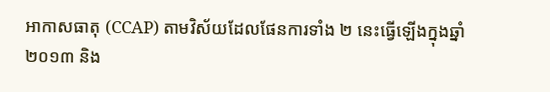អាកាសធាតុ (CCAP) តាមវិស័យដែលផែនការទាំង ២ នេះធ្វើឡើងក្នុងឆ្នាំ ២០១៣ និង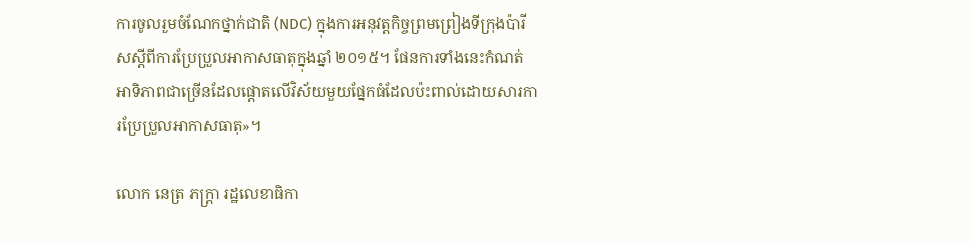ការចូលរួមចំណែកថ្នាក់ជាតិ (NDC) ក្នុងការអនុវត្តកិច្ចព្រមព្រៀងទីក្រុងប៉ារីសស្ដីពីការប្រែប្រួលអាកាសធាតុក្នុងឆ្នាំ ២០១៥។ ផែនការទាំងនេះកំណត់អាទិភាពជាច្រើនដែលផ្ដោតលើវិស័យមួយផ្នែកធំដែលប៉ះពាល់ដោយសារការប្រែប្រួលអាកាសធាតុ»។

លោក នេត្រ ភក្ត្រា រដ្ឋលេខាធិកា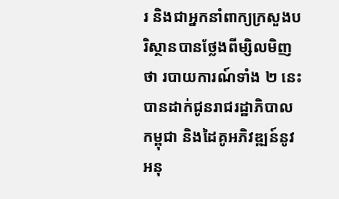រ និងជាអ្នកនាំពាក្យក្រសួងបរិស្ថានបានថ្លែងពីម្សិលមិញថា របាយការណ៍ទាំង ២ នេះបានដាក់ជូនរាជរដ្ឋាភិបាលកម្ពុជា និងដៃគូអភិវឌ្ឍន៍នូវអនុ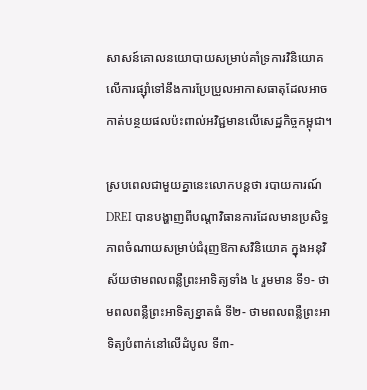សាសន៍គោលនយោបាយសម្រាប់គាំទ្រការវិនិយោគលើការផ្សុំាទៅនឹងការប្រែប្រួលអាកាសធាតុដែលអាចកាត់បន្ថយផលប៉ះពាល់អវិជ្ជមានលើសេដ្ឋកិច្ចកម្ពុជា។

ស្របពេលជាមួយគ្នានេះលោកបន្តថា របាយការណ៍ DREI បានបង្ហាញពីបណ្តាវិធានការដែលមានប្រសិទ្ធភាពចំណាយសម្រាប់ជំរុញឱកាសវិនិយោគ ក្នុងអនុវិស័យថាមពលពន្លឺព្រះអាទិត្យទាំង ៤ រួមមាន ទី១- ថាមពលពន្លឺព្រះអាទិត្យខ្នាតធំ ទី២- ថាមពលពន្លឺព្រះអាទិត្យបំពាក់នៅលើដំបូល ទី៣-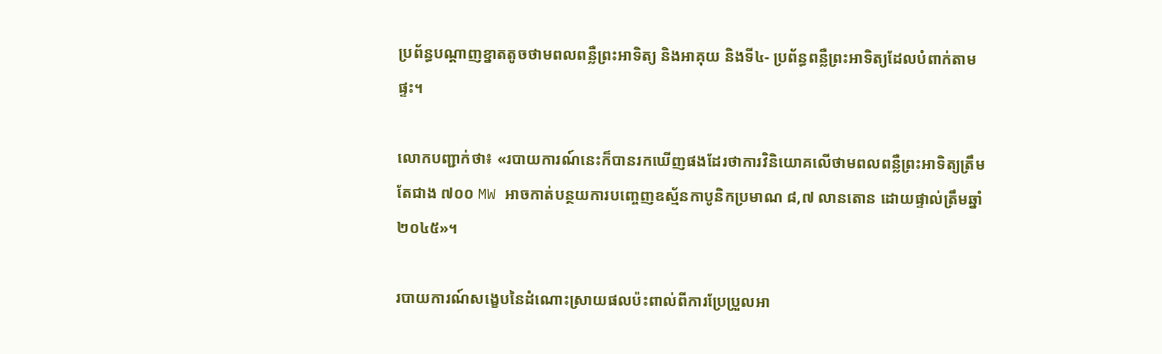ប្រព័ន្ធបណ្តាញខ្នាតតូចថាមពលពន្លឺព្រះអាទិត្យ និងអាគុយ និងទី៤- ប្រព័ន្ធពន្លឺព្រះអាទិត្យដែលបំពាក់តាមផ្ទះ។

លោកបញ្ជាក់ថា៖ «របាយការណ៍នេះក៏បានរកឃើញផងដែរថាការវិនិយោគលើថាមពលពន្លឺព្រះអាទិត្យត្រឹមតែជាង ៧០០ MW អាចកាត់បន្ថយការបញ្ចេញឧស្ម័នកាបូនិកប្រមាណ ៨,៧ លានតោន ដោយផ្ទាល់ត្រឹមឆ្នាំ ២០៤៥»។

របាយការណ៍សង្ខេបនៃដំណោះស្រាយផលប៉ះពាល់ពីការប្រែប្រួលអា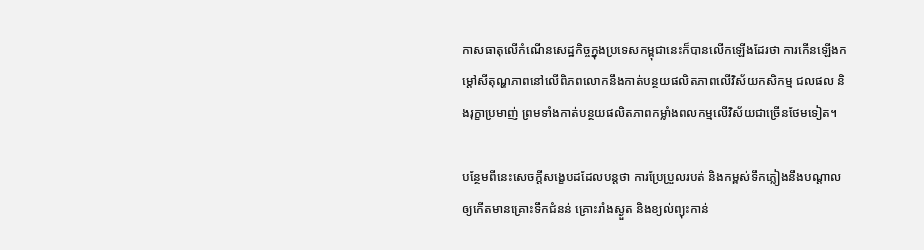កាសធាតុលើកំណើនសេដ្ឋកិច្ចក្នុងប្រទេសកម្ពុជានេះក៏បានលើកឡើងដែរថា ការកើនឡើងកម្តៅសីតុណ្ហភាពនៅលើពិភពលោកនឹងកាត់បន្ថយផលិតភាពលើវិស័យកសិកម្ម ជលផល និងរុក្ខាប្រមាញ់ ព្រមទាំងកាត់បន្ថយផលិតភាពកម្លាំងពលកម្មលើវិស័យជាច្រើនថែមទៀត។

បន្ថែមពីនេះសេចក្តីសង្ខេបដដែលបន្តថា ការប្រែប្រួលរបត់ និងកម្ពស់ទឹកភ្លៀងនឹងបណ្តាលឲ្យកើតមានគ្រោះទឹកជំនន់ គ្រោះរាំងស្ងួត និងខ្យល់ព្យុះកាន់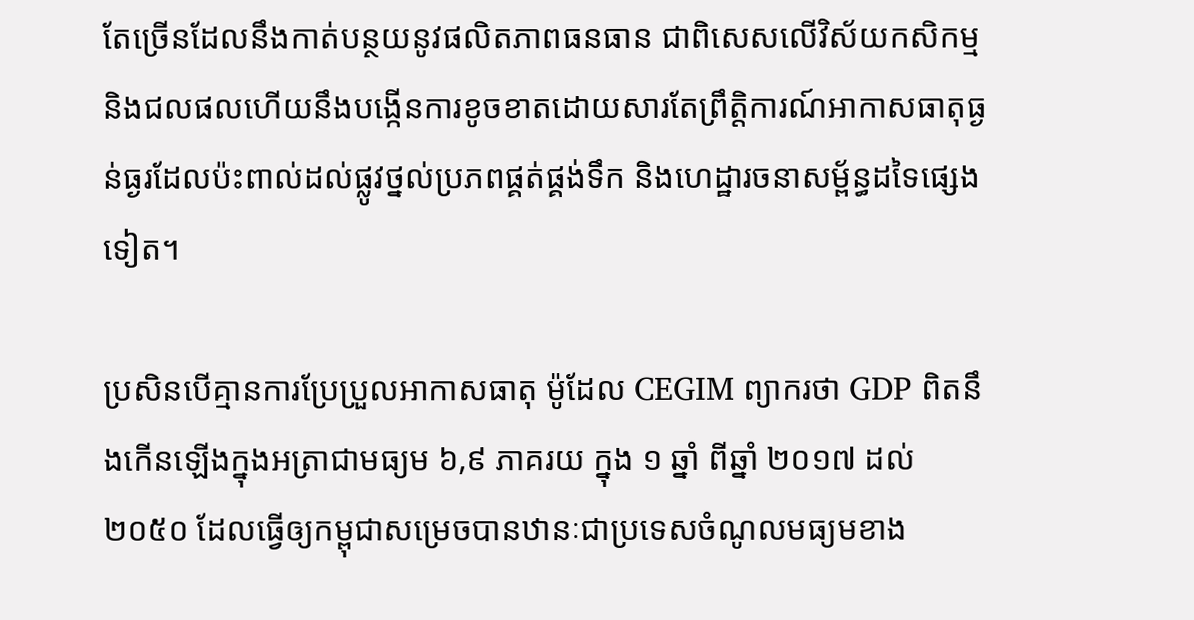តែច្រើនដែលនឹងកាត់បន្ថយនូវផលិតភាពធនធាន ជាពិសេសលើវិស័យកសិកម្ម និងជលផលហើយនឹងបង្កើនការខូចខាតដោយសារតែព្រឹត្តិការណ៍អាកាសធាតុធ្ងន់ធ្ងរដែលប៉ះពាល់ដល់ផ្លូវថ្នល់ប្រភពផ្គត់ផ្គង់ទឹក និងហេដ្ឋារចនាសម្ព័ន្ធដទៃផ្សេងទៀត។

ប្រសិនបើគ្មានការប្រែប្រួលអាកាសធាតុ ម៉ូដែល CEGIM ព្យាករថា GDP ពិតនឹងកើនឡើងក្នុងអត្រាជាមធ្យម ៦,៩ ភាគរយ ក្នុង ១ ឆ្នាំ ពីឆ្នាំ ២០១៧ ដល់ ២០៥០ ដែលធ្វើឲ្យកម្ពុជាសម្រេចបានឋានៈជាប្រទេសចំណូលមធ្យមខាង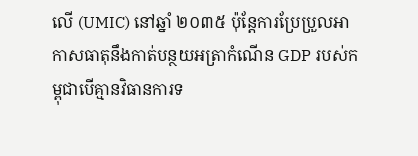លើ (UMIC) នៅឆ្នាំ ២០៣៥ ប៉ុន្តែការប្រែប្រួលអាកាសធាតុនឹងកាត់បន្ថយអត្រាកំណើន GDP របស់កម្ពុជាបើគ្មានវិធានការទ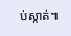ប់ស្កាត់៕